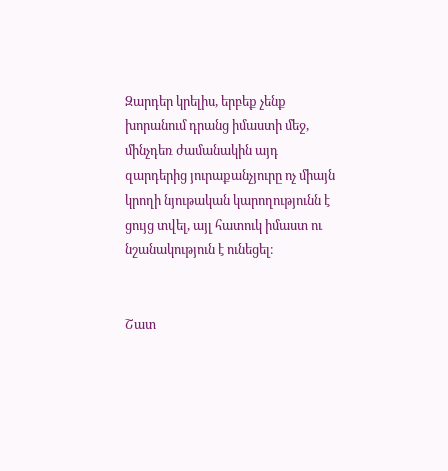Զարդեր կրելիս, երբեք չենք խորանում դրանց իմաստի մեջ, մինչդեռ ժամանակին այդ զարդերից յուրաքանչյուրը ոչ միայն կրողի նյութական կարողությունն է ցույց տվել, այլ հատուկ իմաստ ու նշանակություն է ունեցել։


Շատ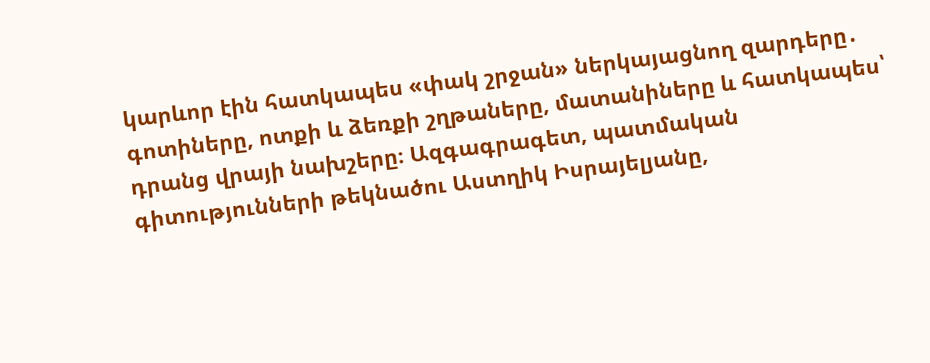կարևոր էին հատկապես «փակ շրջան» ներկայացնող զարդերը․ գոտիները, ոտքի և ձեռքի շղթաները, մատանիները և հատկապես՝ դրանց վրայի նախշերը։ Ազգագրագետ, պատմական գիտությունների թեկնածու Աստղիկ Իսրայելյանը,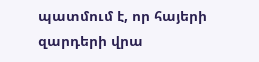պատմում է, որ հայերի զարդերի վրա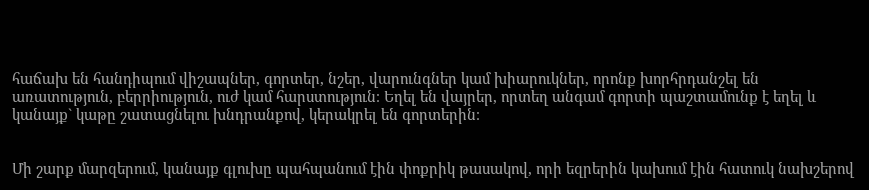հաճախ են հանդիպում վիշապներ, գորտեր, նշեր, վարունգներ կամ խիարուկներ, որոնք խորհրդանշել են առատություն, բերրիություն, ուժ կամ հարստություն։ Եղել են վայրեր, որտեղ անգամ գորտի պաշտամունք է եղել և կանայք` կաթը շատացնելու խնդրանքով, կերակրել են գորտերին։


Մի շարք մարզերում, կանայք գլուխը պահպանում էին փոքրիկ թասակով, որի եզրերին կախում էին հատուկ նախշերով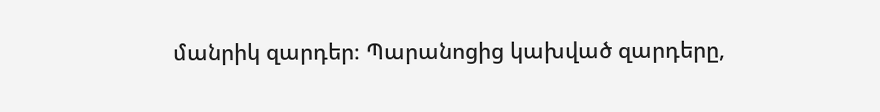մանրիկ զարդեր։ Պարանոցից կախված զարդերը,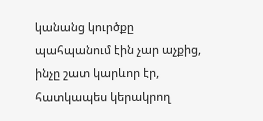կանանց կուրծքը պահպանում էին չար աչքից, ինչը շատ կարևոր էր, հատկապես կերակրող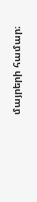մայրերի համար։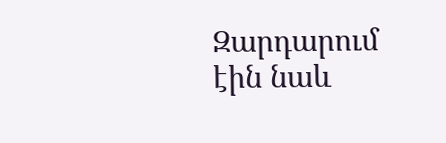Զարդարում էին նաև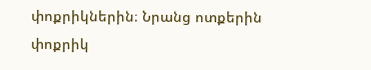փոքրիկներին։ Նրանց ոտքերին փոքրիկ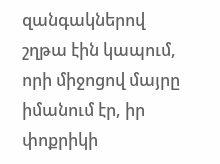զանգակներով շղթա էին կապում, որի միջոցով մայրը իմանում էր, իր փոքրիկի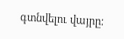գտնվելու վայրը։